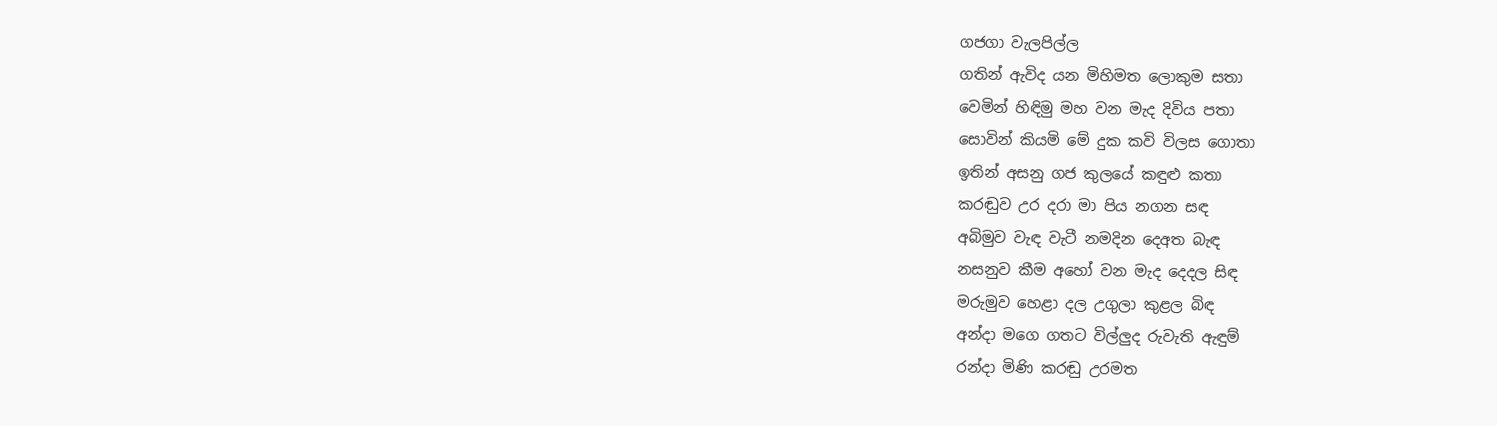ගජගා වැලපිල්ල
ගතින් ඇවිද යන මිහිමත ලොකුම සතා
වෙමින් හිඳිමු මහ වන මැද දිවිය පතා
සොවින් කියමි මේ දුක කවි විලස ගොතා
ඉතින් අසනු ගජ කුලයේ කඳුළු කතා
කරඬුව උර දරා මා පිය නගන සඳ
අබිමුව වැඳ වැටී නමදින දෙඅත බැඳ
නසනුව කීම අහෝ වන මැද දෙදල සිඳ
මරුමුව හෙළා දල උගුලා කුළල බිඳ
අන්දා මගෙ ගතට විල්ලුද රුවැති ඇඳුම්
රන්දා මිණි කරඬු උරමත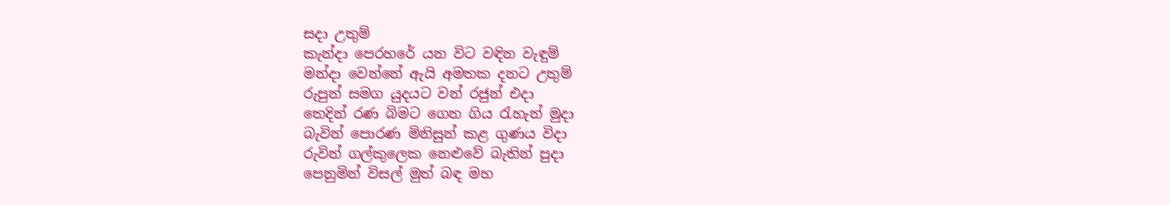සදා උතුම්
කැන්දා පෙරහරේ යන විට වඳින වැඳුම්
මන්දා වෙන්නේ ඇයි අමතක දනට උතුම්
රුපුන් සමග යුදයට වන් රජුන් එදා
තෙදින් රණ බිමට ගෙන ගිය රැහැන් මුදා
බැවින් පොරණ මිනිසුන් කළ ගුණය විදා
රුවින් ගල්කුලෙක නෙළුවේ බැතින් පුදා
පෙනුමින් විසල් මුත් බඳ මහ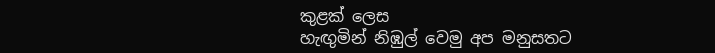කුළක් ලෙස
හැඟුමින් නිඹුල් වෙමු අප මනුසතට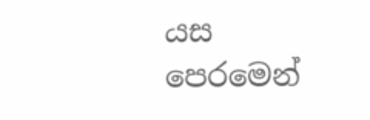යස
පෙරමෙන්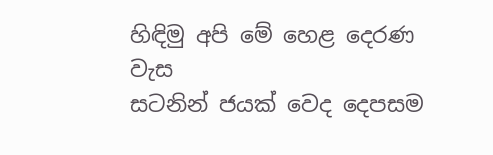හිඳිමු අපි මේ හෙළ දෙරණ වැස
සටනින් ජයක් වෙද දෙපසම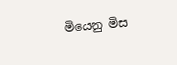මියෙනු මිස